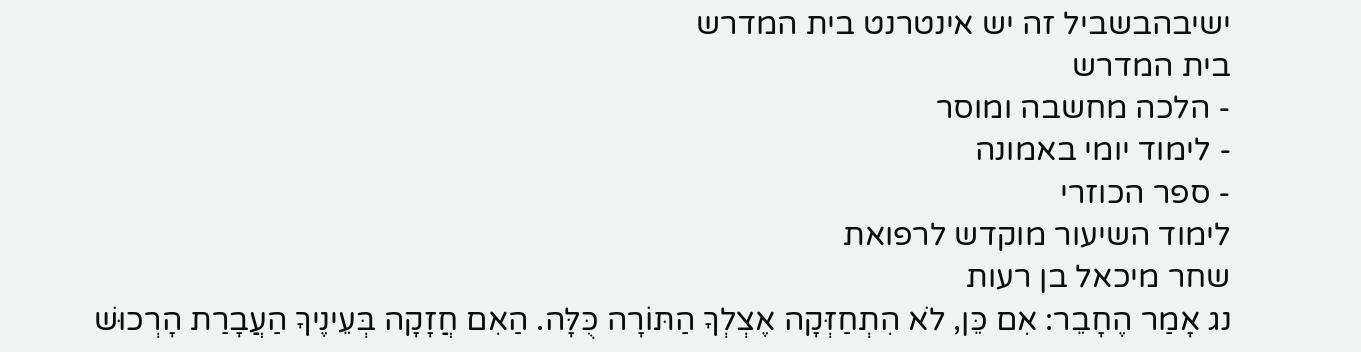ישיבהבשביל זה יש אינטרנט בית המדרש
בית המדרש
- הלכה מחשבה ומוסר
- לימוד יומי באמונה
- ספר הכוזרי
לימוד השיעור מוקדש לרפואת
שחר מיכאל בן רעות
נג אָמַר הֶחָבֵר: אִם כֵּן, לֹא הִתְחַזְּקָה אֶצְלְךָ הַתּוֹרָה כֻּלָּה. הַאִם חֲזָקָה בְּעֵינֶיךָ הַעֲבָרַת הָרְכוּשׁ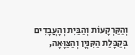וְהַקַּרְקָעוֹת וְהַבַּיִת וְהָעֲבָדִים בְּקַבָּלַת הַקִּנְיָן וְהַצַּוָּאָה,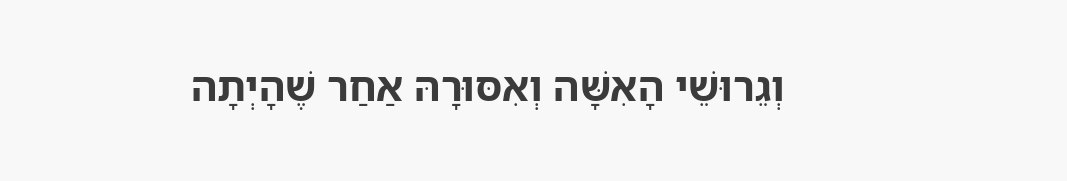וְגֵרוּשֵׁי הָאִשָּׁה וְאִסּוּרָהּ אַחַר שֶׁהָיְתָה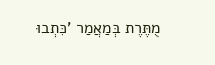מֻתֶּרֶת בְּמַאֲמַר 'כִּתְבוּ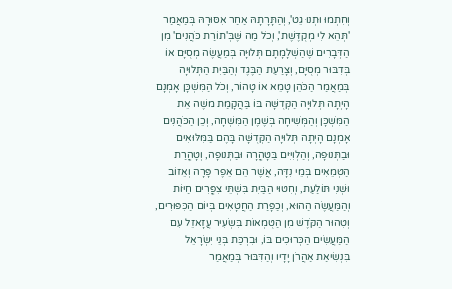וְחִתְמוּ וּתְנוּ גֵט', וְהַתָּרָתָהּ אַחַר אִסּוּרָהּ בְּמַאֲמַר 'תְּהֵא לִי מְקֻדֶּשֶׁת', וְכֹל מַה שֶּׁבְּ'תוֹרַת כֹּהֲנִים' מִן הַדְּבָרִים שֶׁהַשְׁלָמָתָם תְּלוּיָה בְּמַעֲשֶׂה מְסֻיָּם אוֹ בְּדִבּוּר מְסֻיָּם, וְצָרַעַת הַבֶּגֶד וְהַבַּיִת הַתְּלוּיָה בְּמַאֲמַר הַכֹּהֵן טָמֵא אוֹ טָהוֹר, וְכֹל הַמִּשְׁכָּן אָמְנָם הָיְתָה תְּלוּיָה הַקְּדֻשָּׁה בּוֹ בַּהֲקָמַת משֶׁה אֵת הַמִּשְׁכָּן וְהַמְּשִׁיחָה בְּשֶׁמֶן הַמִּשְׁחָה, וְכֵן הַכֹּהֲנִים אָמְנָם הָיְתָה תְּלוּיָה הַקְּדֻשָּׁה בָּהֶם בַּמִּלּוּאִים וּבַתְּנוּפָה, וְהַלְוִיִּים בַּטָּהֳרָה וּבַתְּנוּפָה, וְטָהֳרַת הַטְּמֵאִים בְּמֵי נִדָּה, אֲשֶׁר הֵם אֵפֶר פָּרָה וְאֵזוֹב וּשְׁנִי תּוֹלַעַת, וְחִטּוּי הַבַּיִת בִּשְׁתֵּי צִפֳּרִים חַיּוֹת וְהַמַּעֲשֶׂה הַהוּא, וְכַפָּרַת הַחֲטָאִים בְּיוֹם הַכִּפּוּרִים, וְטִהוּר הַקֹּדֶשׁ מִן הַטֻּמְאוֹת בִּשְׂעִיר עֲזָאזֵל עִם הַמַּעֲשִׂים הַכְּרוּכִים בּוֹ, וּבִרְכַּת בְּנֵי יִשְׂרָאֵל בִּנְשִׂיאַת אַהֲרֹן יָדָיו וְהַדִּבּוּר בְּמַאֲמַר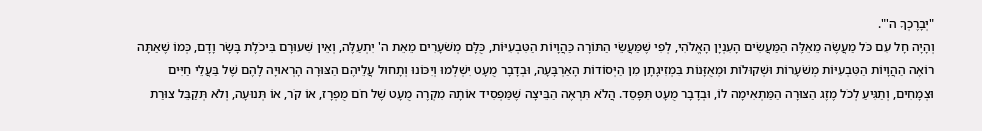"יְבָרֶכְךָ ה'".
וְהָיָה חָל עִם כֹּל מַעֲשֶׂה מֵאֵלֶּה הַמַּעֲשִׂים הָעִנְיָן הָאֱלֹהִי, לְפִי שֶׁמַּעֲשֵׂי הַתּוֹרָה כַּהֲוָיוֹת הַטִּבְעִיּוֹת, כֻּלָּם מְשֹׁעָרִים מֵאֵת ה' יִתְעַלֶּה, וְאֵין שִׁעוּרָם בִּיכֹלֶת בָּשָׂר וָדָם, כְּמוֹ שֶׁאַתָּה רוֹאֶה הַהֲוָיוֹת הַטִּבְעִיּוֹת מְשֹׁעָרוֹת וּשְׁקוּלוֹת וּמְאֻזָּנוֹת בִּמְזִיגָתָן מִן הַיְּסוֹדוֹת הָאַרְבָּעָה, וּבְדָבָר מֻעָט יִשְׁלְמוּ וְיִכּוֹנוּ וְתָחוּל עֲלֵיהֶם הַצּוּרָה הָרְאוּיָה לָהֶם שֶׁל בַּעֲלֵי חַיִּים וּצְמָחִים, וְתַגִּיעַ לְכֹל מֶזֶג הַצּוּרָה הַמַּתְאִימָה לוֹ, וּבְדָבָר מֻעָט תִּפָּסֵד. הֲלֹא תִּרְאֶה הַבֵּיצָה שֶׁמַּפְסִיד אוֹתָהּ מִקְרֶה מֻעָט שֶׁל חֹם מֻפְרָז, אוֹ קֹר, אוֹ תְּנוּעָה, וְלֹא תְּקַבֵּל צוּרַת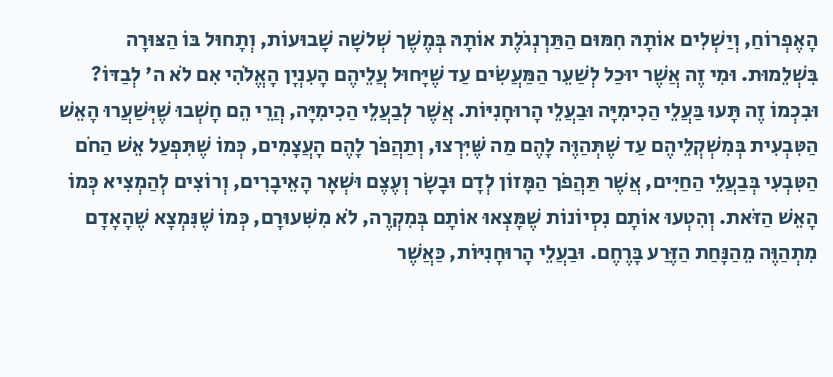הָאֶפְרוֹחַ, וְיַשְׁלִים אוֹתָהּ חִמּוּם הַתַּרְנְגֹלֶת אוֹתָהּ בְּמֶשֶׁך שְׁלשָׁה שָׁבוּעוֹת, וְתָחוּל בּוֹ הַצּוּרָה בִּשְׁלֵמוּת. וּמִי זֶה אֲשֶׁר יוּכַל לְשַׁעֵר הַמַּעֲשִׂים עַד שֶׁיָּחוּל עֲלֵיהֶם הָעִנְיָן הָאֱלֹהִי אִם לֹא ה' לְבַדּוֹ?
וּבִכְמוֹ זֶה תָּעוּ בַּעֲלֵי הַכִימִיָּה וּבַעֲלֵי הָרוּחָנִיּוֹת. אֲשֶׁר לְבַעֲלֵי הַכִימִיָּה, הֲרֵי הֵם חָשְׁבוּ שֶׁיְּשַׁעֲרוּ הָאֵשׁ הַטִּבְעִית בְּמִשְׁקְלֵיהֶם עַד שֶׁתְּהַוֶּה לָהֶם מַה שֶּׁיִּרְצוּ, וְתַהֲפֹך לָהֶם הָעֲצָמִים, כְּמוֹ שֶׁתִּפְעַל אֵשׁ הַחֹם הַטִּבְעִי בְּבַעֲלֵי הַחַיִּים, אֲשֶׁר תַּהֲפֹך הַמָּזוֹן לְדָם וּבָשָׂר וְעֶצֶם וּשְׁאָר הָאֵיבָרִים, וְרוֹצִים לְהַמְצִיא כְּמוֹ הָאֵשׁ הַזֹּאת. וְהִטְעוּ אוֹתָם נִסְיוֹנוֹת שֶׁמָּצְאוּ אוֹתָם בְּמִקְרֶה, לֹא מִשִּׁעוּרָם, כְּמוֹ שֶׁנִּמְצָא שֶׁהָאָדָם מִתְהַוֶּה מֵהַנָּחַת הַזֶּרַע בָּרֶחֶם. וּבַעֲלֵי הָרוּחָנִיּוֹת, כַּאֲשֶׁר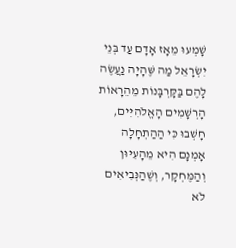שָׁמְעוּ מֵאָז אָדָם עַד בְּנֵי יִשְׂרָאֵל מַה שֶּׁהָיָה נַעֲשֶׂה לָהֶם בַּקָּרְבָּנוֹת מֵהֵרָאוֹת הָרְשָׁמִים הָאֱלֹהִיִּים, חָשְׁבוּ כִּי הַהַתְחָלָה אָמְנָם הִיא מֵהָעִיּוּן וְהַמֶּחְקָר, וְשֶׁהַנְּבִיאִים לֹא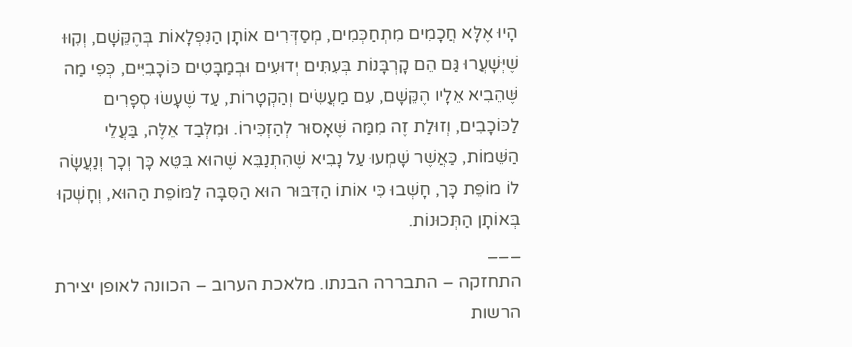הָיוּ אֶלָּא חֲכָמִים מִתְחַכְּמִים, מְסַדְּרִים אוֹתָן הַנִּפְלָאוֹת בְּהֶקֵּשָׁם, וְקִוּוּ שֶׁיְּשָׁעֲרוּ גַּם הֵם קָרְבָּנוֹת בְּעִתִּים יְדוּעִים וּבְמַבָּטִים כּוֹכָבִיִּים, כְּפִי מַה שֶּׁהֵבִיא אֵלָיו הֶקֵּשָׁם, עִם מַעֲשִׂים וְהַקְטָרוֹת, עַד שֶׁעָשׂוּ סְפָרִים לַכּוֹכָבִים, וְזוּלַת זֶה מִמַּה שֶּׁאָסוּר לְהַזְכִּירוֹ. וּמִלְּבַד אֵלֶּה, בַּעֲלֵי הַשֵּׁמוֹת, כַּאֲשֶׁר שָׁמְעוּ עַל נָבִיא שֶׁהִתְנַבֵּא שֶׁהוּא בִּטֵּא כָּך וְכָך וְנַעֲשָׂה לוֹ מוֹפֵת כָּך, חָשְׁבוּ כִּי אוֹתוֹ הַדִּבּוּר הוּא הַסִּבָּה לַמּוֹפֵת הַהוּא, וְחָשְׁקוּ בְּאוֹתָן הַתְּכוּנוֹת.
___
התחזקה – התבררה הבנתו. מלאכת הערוב – הכוונה לאופן יצירת הרשות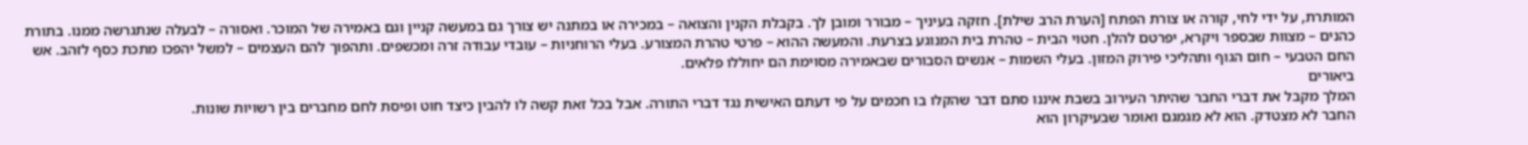המותרת, על ידי לחי, קורה או צורת הפתח [הערת הרב שילת]. חזקה בעיניך – מבורר ומובן לך. בקבלת הקנין והצואה – במכירה או במתנה יש צורך גם במעשה קניין וגם באמירה של המוכר. ואסורה – לבעלה שנתגרשה ממנו. בתורת כהנים – מצוות שבספר ויקרא, יפרטם להלן. חטוי הבית – טהרת בית המנוגע בצרעת. והמעשה ההוא – פרטי טהרת המצורע. בעלי הרוחניות – עובדי עבודה זרה ומכשפים. ותהפוך להם העצמים – למשל יהפכו מתכת כסף לזהב. אש החם הטבעי – חום הגוף ותהליכי פירוק המזון. בעלי השמות – אנשים הסבורים שבאמירה מסוימת הם יחוללו פלאים.
ביאורים
המלך מקבל את דברי החבר שהיתר העירוב בשבת איננו סתם דבר שהקלו בו חכמים על פי דעתם האישית נגד דברי התורה. אבל בכל זאת קשה לו להבין כיצד חוט ופיסת לחם מחברים בין רשויות שונות.
החבר לא מצטדק. הוא לא מגמגם ואומר שבעיקרון הוא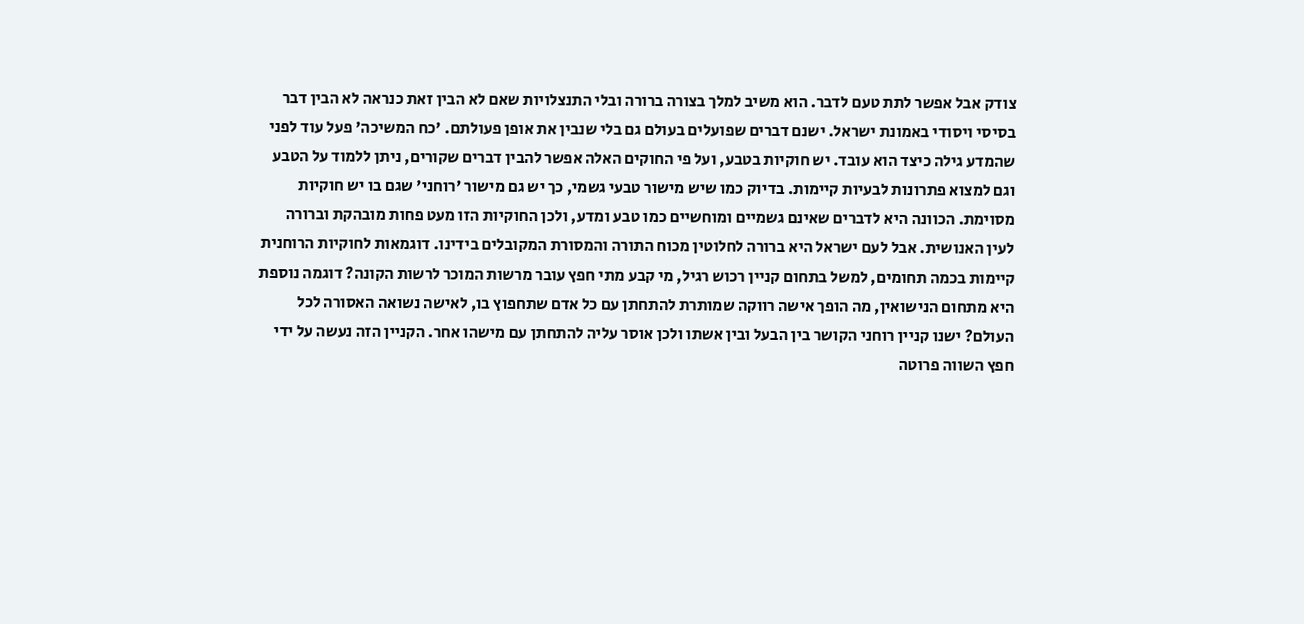צודק אבל אפשר לתת טעם לדבר. הוא משיב למלך בצורה ברורה ובלי התנצלויות שאם לא הבין זאת כנראה לא הבין דבר בסיסי ויסודי באמונת ישראל. ישנם דברים שפועלים בעולם גם בלי שנבין את אופן פעולתם. 'כח המשיכה' פעל עוד לפני שהמדע גילה כיצד הוא עובד. יש חוקיות בטבע, ועל פי החוקים האלה אפשר להבין דברים שקורים, ניתן ללמוד על הטבע וגם למצוא פתרונות לבעיות קיימות. בדיוק כמו שיש מישור טבעי גשמי, כך יש גם מישור 'רוחני' שגם בו יש חוקיות מסוימת. הכוונה היא לדברים שאינם גשמיים ומוחשיים כמו טבע ומדע, ולכן החוקיות הזו מעט פחות מובהקת וברורה לעין האנושית. אבל לעם ישראל היא ברורה לחלוטין מכוח התורה והמסורת המקובלים בידינו. דוגמאות לחוקיות הרוחנית קיימות בכמה תחומים, למשל בתחום קניין רכוש רגיל, מי קבע מתי חפץ עובר מרשות המוכר לרשות הקונה? דוגמה נוספת היא מתחום הנישואין, מה הופך אישה רווקה שמותרת להתחתן עם כל אדם שתחפוץ בו, לאישה נשואה האסורה לכל העולם? ישנו קניין רוחני הקושר בין הבעל ובין אשתו ולכן אוסר עליה להתחתן עם מישהו אחר. הקניין הזה נעשה על ידי חפץ השווה פרוטה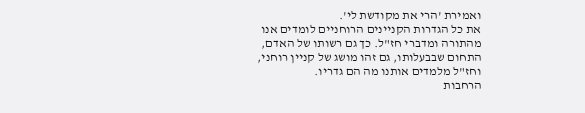ואמירת 'הרי את מקודשת לי'.
את כל הגדרות הקניינים הרוחניים לומדים אנו מהתורה ומדברי חז"ל. כך גם רשותו של האדם, התחום שבבעלותו, גם זהו מושג של קניין רוחני, וחז"ל מלמדים אותנו מה הם גדריו.
הרחבות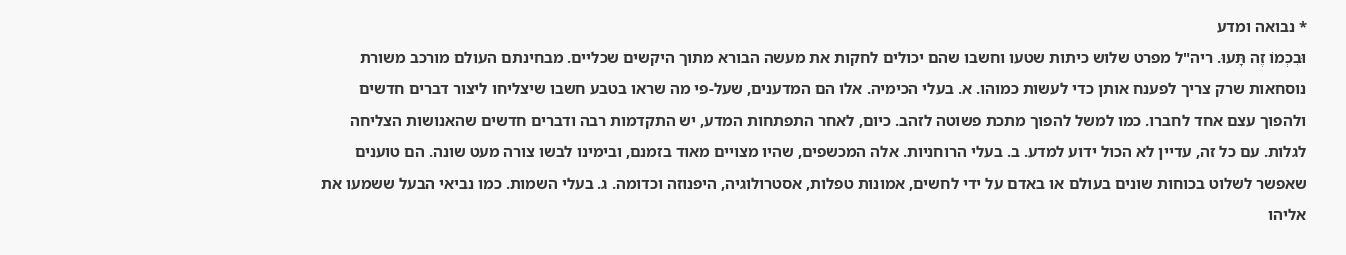* נבואה ומדע
וּבִכְמוֹ זֶה תָּעוּ. ריה"ל מפרט שלוש כיתות שטעו וחשבו שהם יכולים לחקות את מעשה הבורא מתוך היקשים שכליים. מבחינתם העולם מורכב משורת נוסחאות שרק צריך לפענח אותן כדי לעשות כמוהו. א. בעלי הכימיה. אלו הם המדענים, שעל-פי מה שראו בטבע חשבו שיצליחו ליצור דברים חדשים ולהפוך עצם אחד לחברו. כמו למשל להפוך מתכת פשוטה לזהב. כיום, לאחר התפתחות המדע, יש התקדמות רבה ודברים חדשים שהאנושות הצליחה לגלות. עם כל זה, עדיין לא הכול ידוע למדע. ב. בעלי הרוחניות. אלה המכשפים, שהיו מצויים מאוד בזמנם, ובימינו לבשו צורה מעט שונה. הם טוענים שאפשר לשלוט בכוחות שונים בעולם או באדם על ידי לחשים, אמונות טפלות, אסטרולוגיה, היפנוזה וכדומה. ג. בעלי השמות. כמו נביאי הבעל ששמעו את אליהו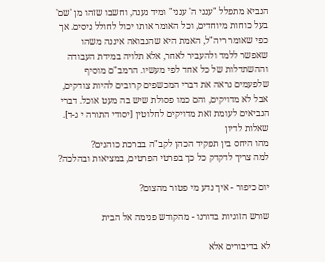הנביא מתפלל "ענני ה' ענני" ומיד נענה, וחשבו שזהו מן 'שם' בעל כוחות מיוחדים, וכל האומר אותו יכול לחולל ניסים. אך כפי שאומר ריה"ל, האמת היא שהנבואה איננה משהו שאפשר ללמד ולהעביר לאחר, אלא תלויה במידת העבודה וההשתדלות של כל אחד לפי מעשיו. הרמב"ם מוסיף שלפעמים נראה את דברי המכשפים קרובים להיות צודקים, אבל לא מדויקים, והם כמו פסולת שיש בה מעט אוכל. דברי הנביאים לעומת זאת מדויקים לחלוטין [יסודי התורה י ג-ד].
שאלות לדיון
מהו היחס בין תפקיד הכהן לקב"ה בברכת כוהנים?
למה צריך לדקדק כל כך בפרטי הפרטים, במציאות ובהלכה?

יום כיפור - איך נדע מי פטור מהצום?

שורש הזוגיות בדורנו - מהקודש פנימה אל הבית

לא בדיבורים אלא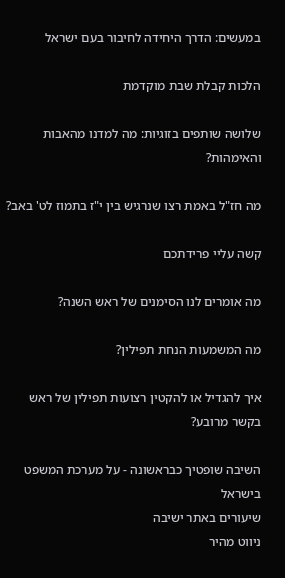במעשים: הדרך היחידה לחיבור בעם ישראל

הלכות קבלת שבת מוקדמת

שלושה שותפים בזוגיות: מה למדנו מהאבות והאימהות?

מה חז"ל באמת רצו שנרגיש בין י"ז בתמוז לט' באב?

קשה עליי פרידתכם

מה אומרים לנו הסימנים של ראש השנה?

מה המשמעות הנחת תפילין?

איך להגדיל או להקטין רצועות תפילין של ראש בקשר מרובע?

השיבה שופטיך כבראשונה - על מערכת המשפט בישראל
שיעורים באתר ישיבה
ניווט מהיר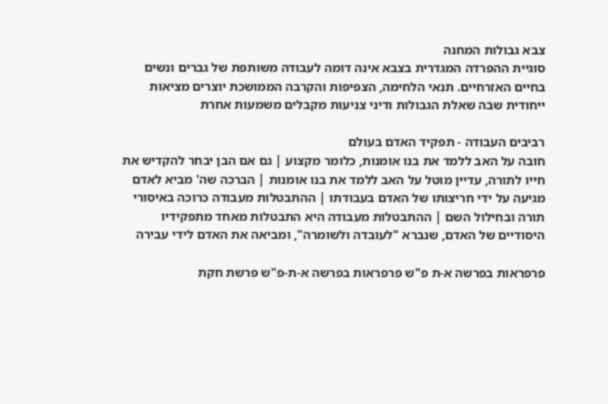צבא גבולות המחנה
סוגיית ההפרדה המגדרית בצבא אינה דומה לעבודה משותפת של גברים ונשים בחיים האזרחיים. תנאי הלחימה, הצפיפות והקרבה הממושכת יוצרים מציאות ייחודית שבה שאלת הגבולות ודיני צניעות מקבלים משמעות אחרת

רביבים העבודה - תפקיד האדם בעולם
חובה על האב ללמד את בנו אומנות, כלומר מקצוע | גם אם הבן יבחר להקדיש את חייו לתורה, עדיין מוטל על האב ללמד את בנו אומנות | הברכה שה' מביא לאדם מגיעה על ידי חריצותו של האדם בעבודתו | ההתבטלות מעבודה כרוכה באיסורי תורה ובחילול השם | ההתבטלות מעבודה היא התבטלות מאחד מתפקידיו היסודיים של האדם, שנברא "לעובדה ולשומרה", ומביאה את האדם לידי עבירה

פרפראות בפרשה א-ת פ"ש פרפראות בפרשה א-ת-פ"ש פרשת חקת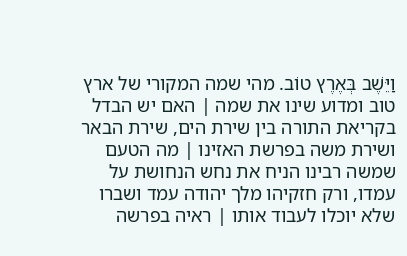וַיֵּשֶׁב בְּאֶרֶץ טוֹב. מהי שמה המקורי של ארץ טוב ומדוע שינו את שמה | האם יש הבדל בקריאת התורה בין שירת הים, שירת הבאר ושירת משה בפרשת האזינו | מה הטעם שמשה רבינו הניח את נחש הנחושת על עמדו, ורק חזקיהו מלך יהודה עמד ושברו שלא יוכלו לעבוד אותו | ראיה בפרשה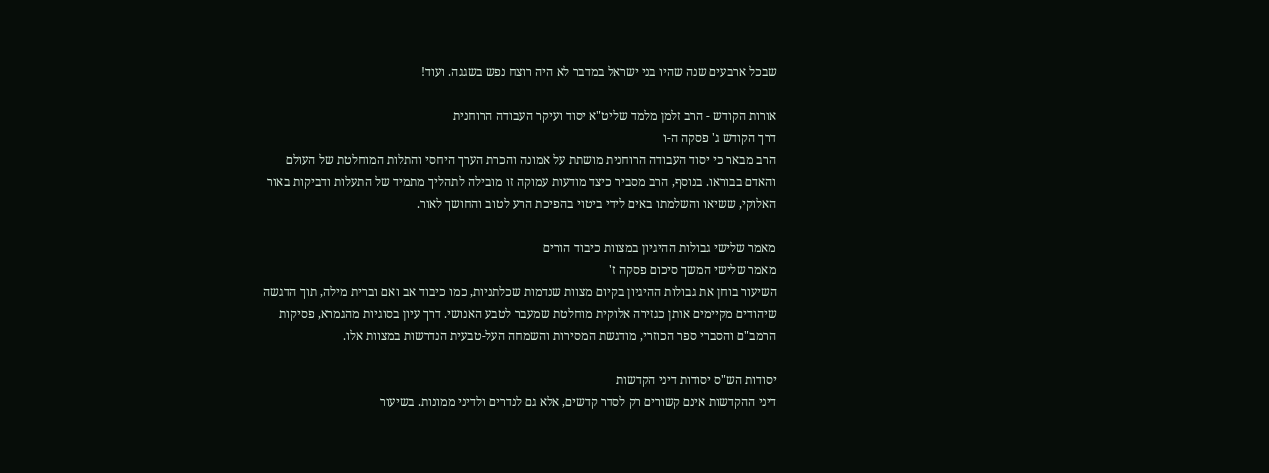שבכל ארבעים שנה שהיו בני ישראל במדבר לא היה רוצח נפש בשגגה. ועוד!

אורות הקודש - הרב זלמן מלמד שליט"א יסוד ועיקר העבודה הרוחנית
דרך הקודש ג' פסקה ה-ו
הרב מבאר כי יסוד העבודה הרוחנית מושתת על אמונה והכרת הערך היחסי והתלות המוחלטת של העולם והאדם בבוראו. בנוסף, הרב מסביר כיצד מודעות עמוקה זו מובילה לתהליך מתמיד של התעלות ודביקות באור האלוקי, ששיאו והשלמתו באים לידי ביטוי בהפיכת הרע לטוב והחושך לאור.

מאמר שלישי גבולות ההיגיון במצוות כיבוד הורים
מאמר שלישי המשך סיכום פסקה ז'
השיעור בוחן את גבולות ההיגיון בקיום מצוות שנדמות שכלתניות, כמו כיבוד אב ואם וברית מילה, תוך הדגשה שיהודים מקיימים אותן כגזירה אלוקית מוחלטת שמעבר לטבע האנושי. דרך עיון בסוגיות מהגמרא, פסיקות הרמב"ם והסברי ספר הכוזרי, מודגשת המסירות והשמחה העל-טבעית הנדרשות במצוות אלו.

יסודות הש"ס יסודות דיני הקדשות
דיני ההקדשות אינם קשורים רק לסדר קדשים, אלא גם לנדרים ולדיני ממונות. בשיעור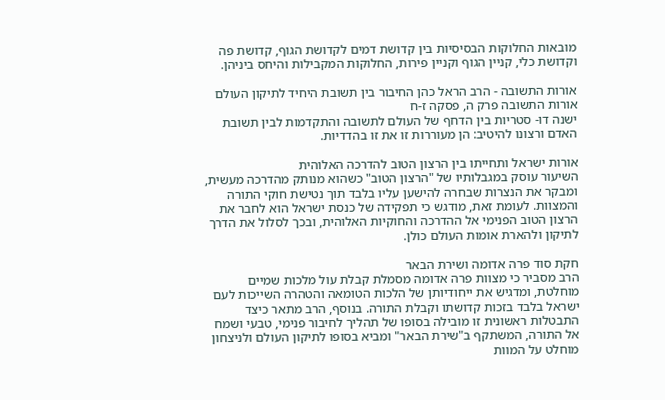מובאות החלוקות הבסיסיות בין קדושת דמים לקדושת הגוף, קדושת פה וקדושת כלי, קניין הגוף וקניין פירות, החלוקות המקבילות והיחס ביניהן.

אורות התשובה - הרב הראל כהן החיבור בין תשובת היחיד לתיקון העולם
אורות התשובה פרק ה, פסקה ז-ח
ישנה דו- סטריות בין הדחף של העולם לתשובה והתקדמות לבין תשובת האדם ורצונו להיטיב: הן מעוררות זו את זו בהדדיות.

אורות ישראל ותחייתו בין הרצון הטוב להדרכה האלוהית
השיעור עוסק במגבלותיו של "הרצון הטוב" כשהוא מנותק מהדרכה מעשית, ומבקר את הנצרות שבחרה להישען עליו בלבד תוך נטישת חוקי התורה והמצוות. לעומת זאת, מודגש כי תפקידה של כנסת ישראל הוא לחבר את הרצון הטוב הפנימי אל ההדרכה והחוקיות האלוהית, ובכך לסלול את הדרך לתיקון ולהארת אומות העולם כולן.

חקת סוד פרה אדומה ושירת הבאר
הרב מסביר כי מצוות פרה אדומה מסמלת קבלת עול מלכות שמיים מוחלטת, ומדגיש את ייחודיותן של הלכות הטומאה והטהרה השייכות לעם ישראל בלבד בזכות קדושתו וקבלת התורה. בנוסף, הרב מתאר כיצד התבטלות ראשונית זו מובילה בסופו של תהליך לחיבור פנימי, טבעי ושמח אל התורה, המשתקף ב"שירת הבאר" ומביא בסופו לתיקון העולם ולניצחון מוחלט על המוות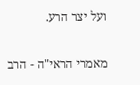ועל יצר הרע.

מאמרי הראי"ה - הרב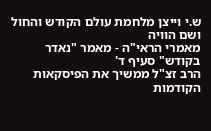ש.י וייצן מלחמת עולם הקודש והחול ושם הוויה
מאמרי הראי"ה - מאמר "נאדר בקודש" סעיף ד'
הרב זצ"ל ממשיך את הפיסקאות הקודמות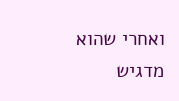ואחרי שהוא מדגיש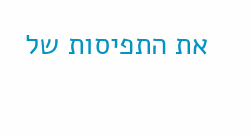את התפיסות של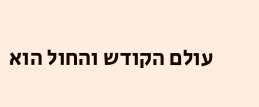עולם הקודש והחול הוא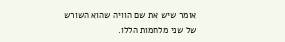אומר שיש את שם הוויה שהוא השורש של שני מלחמות הללו.